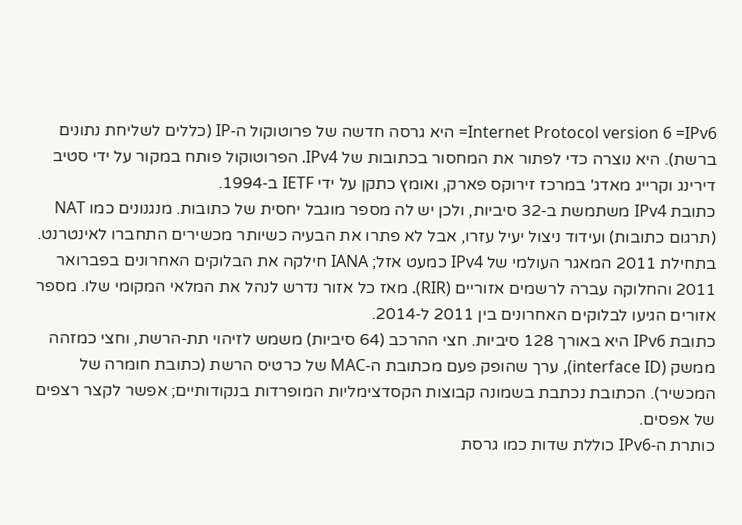Internet Protocol version 6 =IPv6= היא גרסה חדשה של פרוטוקול ה‑IP (כללים לשליחת נתונים ברשת). היא נוצרה כדי לפתור את המחסור בכתובות של IPv4. הפרוטוקול פותח במקור על ידי סטיב דירינג וקרייג מאדג' במרכז זירוקס פארק, ואומץ כתקן על ידי IETF ב‑1994.
כתובת IPv4 משתמשת ב‑32 סיביות, ולכן יש לה מספר מוגבל יחסית של כתובות. מנגנונים כמו NAT (תרגום כתובות) ועידוד ניצול יעיל עזרו, אבל לא פתרו את הבעיה כשיותר מכשירים התחברו לאינטרנט. בתחילת 2011 המאגר העולמי של IPv4 כמעט אזל; IANA חילקה את הבלוקים האחרונים בפברואר 2011 והחלוקה עברה לרשמים אזוריים (RIR). מאז כל אזור נדרש לנהל את המלאי המקומי שלו. מספר אזורים הגיעו לבלוקים האחרונים בין 2011 ל‑2014.
כתובת IPv6 היא באורך 128 סיביות. חצי ההרכב (64 סיביות) משמש לזיהוי תת‑הרשת, וחצי כמזהה ממשק (interface ID), ערך שהופק פעם מכתובת ה‑MAC של כרטיס הרשת (כתובת חומרה של המכשיר). הכתובת נכתבת בשמונה קבוצות הקסדצימליות המופרדות בנקודותיים; אפשר לקצר רצפים של אפסים.
כותרת ה‑IPv6 כוללת שדות כמו גרסת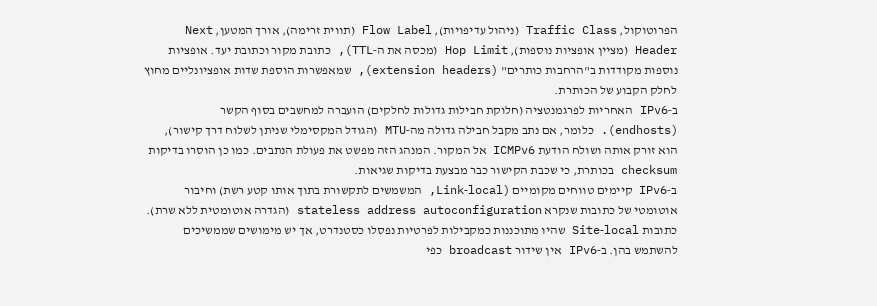הפרוטוקול, Traffic Class (ניהול עדיפויות), Flow Label (תווית זרימה), אורך המטען, Next Header (מציין אופציות נוספות), Hop Limit (מכסה את ה‑TTL), כתובת מקור וכתובת יעד. אופציות נוספות מקודדות ב"הרחבות כותרים" (extension headers), שמאפשרות הוספת שדות אופציונליים מחוץ לחלק הקבוע של הכותרת.
ב‑IPv6 האחריות לפרגמנטציה (חלוקת חבילות גדולות לחלקים) הועברה למחשבים בסוף הקשר (endhosts). כלומר, אם נתב מקבל חבילה גדולה מה‑MTU (הגודל המקסימלי שניתן לשלוח דרך קישור), הוא זורק אותה ושולח הודעת ICMPv6 אל המקור. המנהג הזה מפשט את פעולת הנתבים. כמו כן הוסרו בדיקות checksum בכותרת, כי שכבת הקישור כבר מבצעת בדיקות שגיאות.
ב‑IPv6 קיימים טווחים מקומיים (Link‑local, המשמשים לתקשורת בתוך אותו קטע רשת) וחיבור אוטומטי של כתובות שנקרא stateless address autoconfiguration (הגדרה אוטומטית ללא שרת). כתובות Site‑local שהיו מתוכננות כמקבילות לפרטיות נפסלו כסטנדרט, אך יש מימושים שממשיכים להשתמש בהן. ב‑IPv6 אין שידור broadcast כפי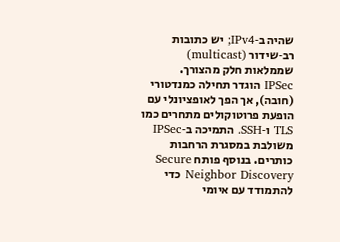שהיה ב‑IPv4; יש כתובות רב‑שידור (multicast) שממלאות חלק מהצורך.
IPSec הוגדר תחילה כמנדטורי (חובה), אך הפך לאופציונלי עם הופעת פרוטוקולים מתחרים כמו TLS ו‑SSH. התמיכה ב‑IPSec משולבת במסגרת הרחבות כותרים. בנוסף פותח Secure Neighbor Discovery כדי להתמודד עם איומי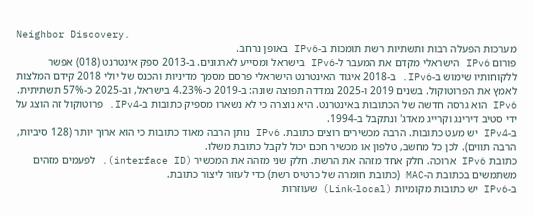Neighbor Discovery.
מערכות הפעלה רבות ותשתיות רשת תומכות ב‑IPv6 באופן נרחב.
פורום IPv6 הישראלי מקדם את המעבר ל‑IPv6 בישראל ומסייע לארגונים. ב‑2013 ספק אינטרנט (018) אפשר ללקוחותיו שימוש ב‑IPv6. ב‑2018 איגוד האינטרנט הישראלי פרסם מסמך מדיניות והכנס של יולי 2018 קידם המלצות לאמץ את הפרוטוקול. בשנים 2019 ו‑2025 נמדדה תפוצה שונה: ב‑2019 כ‑4.23% בישראל, וב‑2025 כ‑57% תשתיתית.
IPv6 הוא גרסה חדשה של הכתובות באינטרנט. היא נוצרה כי לא נשארו מספיק כתובות ב‑IPv4. פרוטוקול זה הוצג על ידי סטיב דירינג וקרייג מאדג' ונתקבל ב‑1994.
ב‑IPv4 יש מעט כתובות. הרבה מכשירים רוצים כתובת. IPv6 נותן הרבה מאוד כתובות כי הוא ארוך יותר (128 סיביות, הרבה תווים). לכן כל מחשב, טלפון או מכשיר חכם יכול לקבל כתובת משלו.
כתובת IPv6 ארוכה. חלק אחד מזהה את הרשת. חלק שני מזהה את המכשיר (interface ID). לפעמים מזהים משתמשים בכתובת ה‑MAC (כתובת חומרה של כרטיס רשת) כדי לעזור ליצור כתובת.
ב‑IPv6 יש כתובות מקומיות (Link‑local) שעוזרות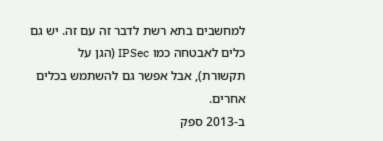למחשבים בתא רשת לדבר זה עם זה. יש גם כלים לאבטחה כמו IPSec (הגן על תקשורת), אבל אפשר גם להשתמש בכלים אחרים.
ב‑2013 ספק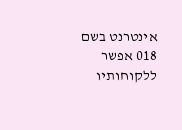אינטרנט בשם 018 אפשר ללקוחותיו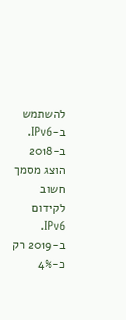להשתמש ב‑IPv6. ב‑2018 הוצג מסמך חשוב לקידום IPv6. ב‑2019 רק כ‑4%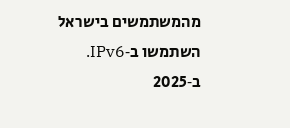מהמשתמשים בישראל השתמשו ב‑IPv6. ב‑2025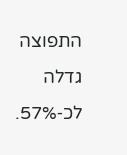התפוצה גדלה לכ‑57%.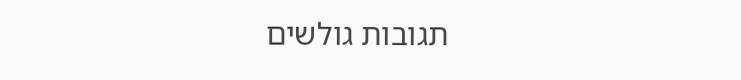תגובות גולשים